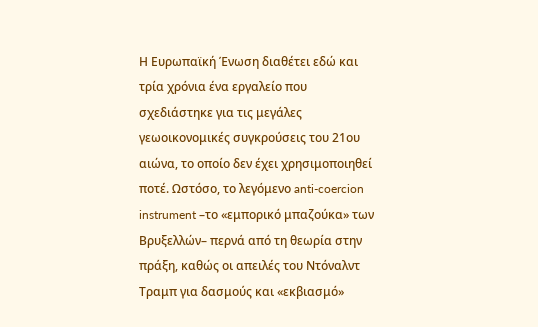Η Ευρωπαϊκή Ένωση διαθέτει εδώ και τρία χρόνια ένα εργαλείο που σχεδιάστηκε για τις μεγάλες γεωοικονομικές συγκρούσεις του 21ου αιώνα, το οποίο δεν έχει χρησιμοποιηθεί ποτέ. Ωστόσο, το λεγόμενο anti-coercion instrument –το «εμπορικό μπαζούκα» των Βρυξελλών– περνά από τη θεωρία στην πράξη, καθώς οι απειλές του Ντόναλντ Τραμπ για δασμούς και «εκβιασμό»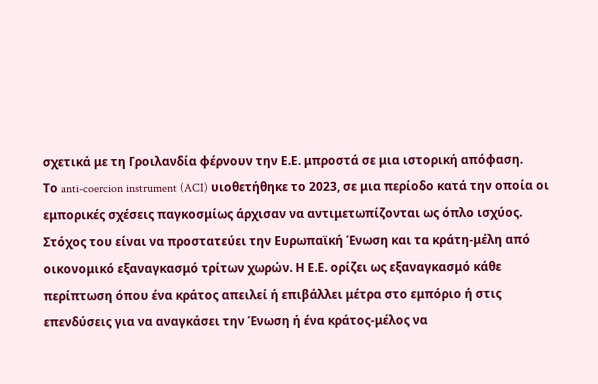σχετικά με τη Γροιλανδία φέρνουν την Ε.Ε. μπροστά σε μια ιστορική απόφαση.
Το anti-coercion instrument (ACI) υιοθετήθηκε το 2023, σε μια περίοδο κατά την οποία οι εμπορικές σχέσεις παγκοσμίως άρχισαν να αντιμετωπίζονται ως όπλο ισχύος. Στόχος του είναι να προστατεύει την Ευρωπαϊκή Ένωση και τα κράτη-μέλη από οικονομικό εξαναγκασμό τρίτων χωρών. Η Ε.Ε. ορίζει ως εξαναγκασμό κάθε περίπτωση όπου ένα κράτος απειλεί ή επιβάλλει μέτρα στο εμπόριο ή στις επενδύσεις για να αναγκάσει την Ένωση ή ένα κράτος-μέλος να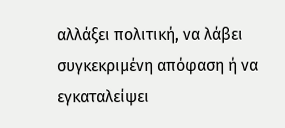αλλάξει πολιτική, να λάβει συγκεκριμένη απόφαση ή να εγκαταλείψει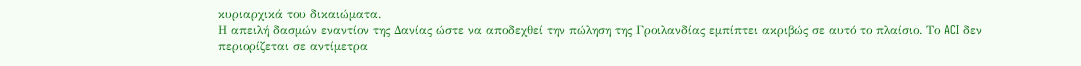κυριαρχικά του δικαιώματα.
Η απειλή δασμών εναντίον της Δανίας ώστε να αποδεχθεί την πώληση της Γροιλανδίας εμπίπτει ακριβώς σε αυτό το πλαίσιο. Το ACI δεν περιορίζεται σε αντίμετρα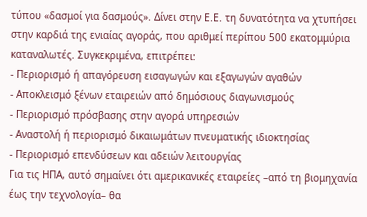τύπου «δασμοί για δασμούς». Δίνει στην Ε.Ε. τη δυνατότητα να χτυπήσει στην καρδιά της ενιαίας αγοράς, που αριθμεί περίπου 500 εκατομμύρια καταναλωτές. Συγκεκριμένα, επιτρέπει:
- Περιορισμό ή απαγόρευση εισαγωγών και εξαγωγών αγαθών
- Αποκλεισμό ξένων εταιρειών από δημόσιους διαγωνισμούς
- Περιορισμό πρόσβασης στην αγορά υπηρεσιών
- Αναστολή ή περιορισμό δικαιωμάτων πνευματικής ιδιοκτησίας
- Περιορισμό επενδύσεων και αδειών λειτουργίας
Για τις ΗΠΑ, αυτό σημαίνει ότι αμερικανικές εταιρείες –από τη βιομηχανία έως την τεχνολογία– θα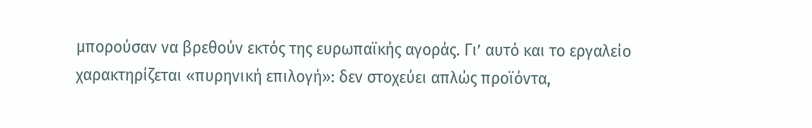μπορούσαν να βρεθούν εκτός της ευρωπαϊκής αγοράς. Γι’ αυτό και το εργαλείο χαρακτηρίζεται «πυρηνική επιλογή»: δεν στοχεύει απλώς προϊόντα,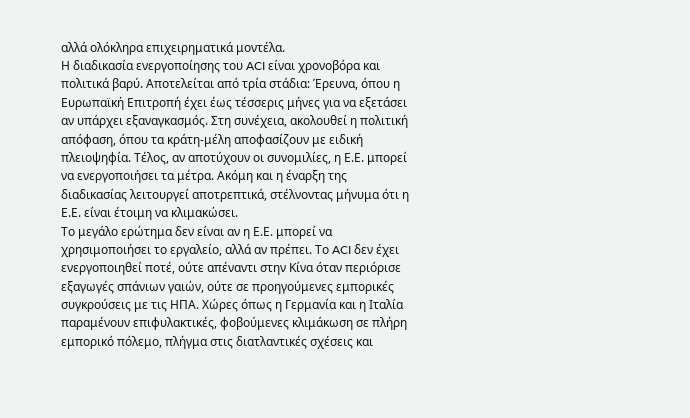αλλά ολόκληρα επιχειρηματικά μοντέλα.
Η διαδικασία ενεργοποίησης του ACI είναι χρονοβόρα και πολιτικά βαρύ. Αποτελείται από τρία στάδια: Έρευνα, όπου η Ευρωπαϊκή Επιτροπή έχει έως τέσσερις μήνες για να εξετάσει αν υπάρχει εξαναγκασμός. Στη συνέχεια, ακολουθεί η πολιτική απόφαση, όπου τα κράτη-μέλη αποφασίζουν με ειδική πλειοψηφία. Τέλος, αν αποτύχουν οι συνομιλίες, η Ε.Ε. μπορεί να ενεργοποιήσει τα μέτρα. Ακόμη και η έναρξη της διαδικασίας λειτουργεί αποτρεπτικά, στέλνοντας μήνυμα ότι η Ε.Ε. είναι έτοιμη να κλιμακώσει.
Το μεγάλο ερώτημα δεν είναι αν η Ε.Ε. μπορεί να χρησιμοποιήσει το εργαλείο, αλλά αν πρέπει. Το ACI δεν έχει ενεργοποιηθεί ποτέ, ούτε απέναντι στην Κίνα όταν περιόρισε εξαγωγές σπάνιων γαιών, ούτε σε προηγούμενες εμπορικές συγκρούσεις με τις ΗΠΑ. Χώρες όπως η Γερμανία και η Ιταλία παραμένουν επιφυλακτικές, φοβούμενες κλιμάκωση σε πλήρη εμπορικό πόλεμο, πλήγμα στις διατλαντικές σχέσεις και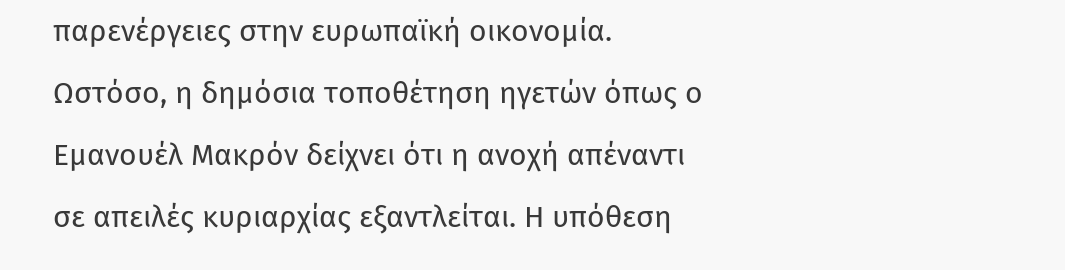παρενέργειες στην ευρωπαϊκή οικονομία.
Ωστόσο, η δημόσια τοποθέτηση ηγετών όπως ο Εμανουέλ Μακρόν δείχνει ότι η ανοχή απέναντι σε απειλές κυριαρχίας εξαντλείται. Η υπόθεση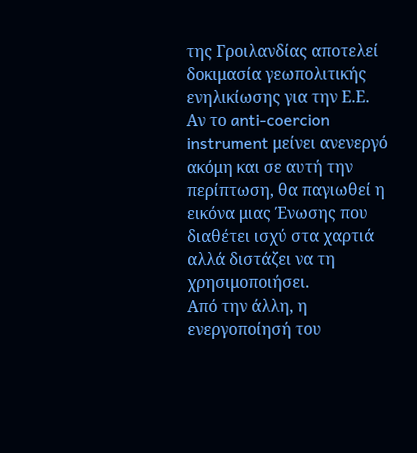της Γροιλανδίας αποτελεί δοκιμασία γεωπολιτικής ενηλικίωσης για την Ε.Ε. Αν το anti-coercion instrument μείνει ανενεργό ακόμη και σε αυτή την περίπτωση, θα παγιωθεί η εικόνα μιας Ένωσης που διαθέτει ισχύ στα χαρτιά αλλά διστάζει να τη χρησιμοποιήσει.
Από την άλλη, η ενεργοποίησή του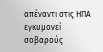απέναντι στις ΗΠΑ εγκυμονεί σοβαρούς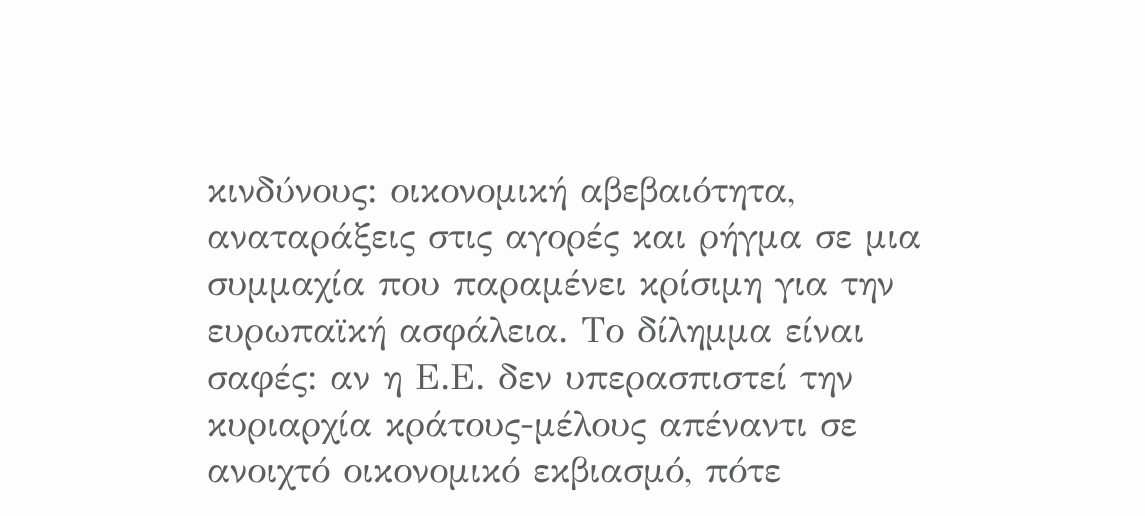κινδύνους: οικονομική αβεβαιότητα, αναταράξεις στις αγορές και ρήγμα σε μια συμμαχία που παραμένει κρίσιμη για την ευρωπαϊκή ασφάλεια. Το δίλημμα είναι σαφές: αν η Ε.Ε. δεν υπερασπιστεί την κυριαρχία κράτους-μέλους απέναντι σε ανοιχτό οικονομικό εκβιασμό, πότε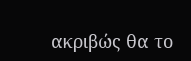ακριβώς θα το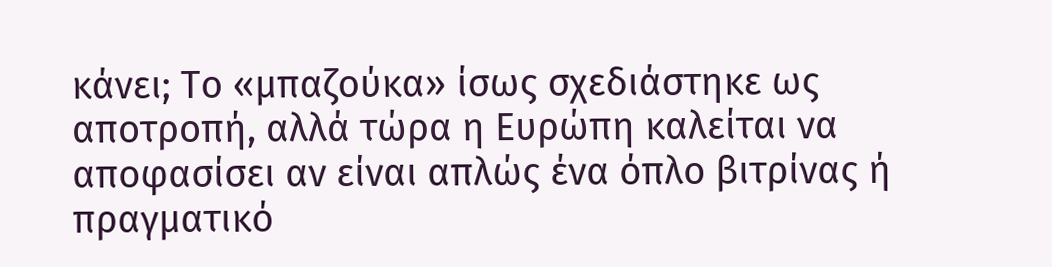κάνει; Το «μπαζούκα» ίσως σχεδιάστηκε ως αποτροπή, αλλά τώρα η Ευρώπη καλείται να αποφασίσει αν είναι απλώς ένα όπλο βιτρίνας ή πραγματικό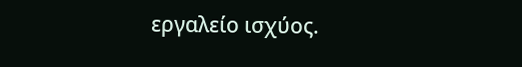εργαλείο ισχύος.